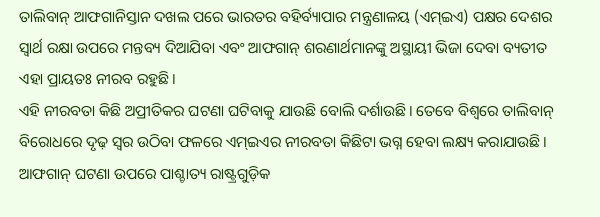ତାଲିବାନ୍ ଆଫଗାନିସ୍ତାନ ଦଖଲ ପରେ ଭାରତର ବହିର୍ବ୍ୟାପାର ମନ୍ତ୍ରଣାଳୟ (ଏମ୍ଇଏ) ପକ୍ଷର ଦେଶର ସ୍ବାର୍ଥ ରକ୍ଷା ଉପରେ ମନ୍ତବ୍ୟ ଦିଆଯିବା ଏବଂ ଆଫଗାନ୍ ଶରଣାର୍ଥମାନଙ୍କୁ ଅସ୍ଥାୟୀ ଭିଜା ଦେବା ବ୍ୟତୀତ ଏହା ପ୍ରାୟତଃ ନୀରବ ରହୁଛି।
ଏହି ନୀରବତା କିଛି ଅପ୍ରୀତିକର ଘଟଣା ଘଟିବାକୁ ଯାଉଛି ବୋଲି ଦର୍ଶାଉଛି। ତେବେ ବିଶ୍ୱରେ ତାଲିବାନ୍ ବିରୋଧରେ ଦୃଢ଼ ସ୍ବର ଉଠିବା ଫଳରେ ଏମ୍ଇଏର ନୀରବତା କିଛିଟା ଭଗ୍ନ ହେବା ଲକ୍ଷ୍ୟ କରାଯାଉଛି। ଆଫଗାନ୍ ଘଟଣା ଉପରେ ପାଶ୍ଚାତ୍ୟ ରାଷ୍ଟ୍ରଗୁଡ଼ିକ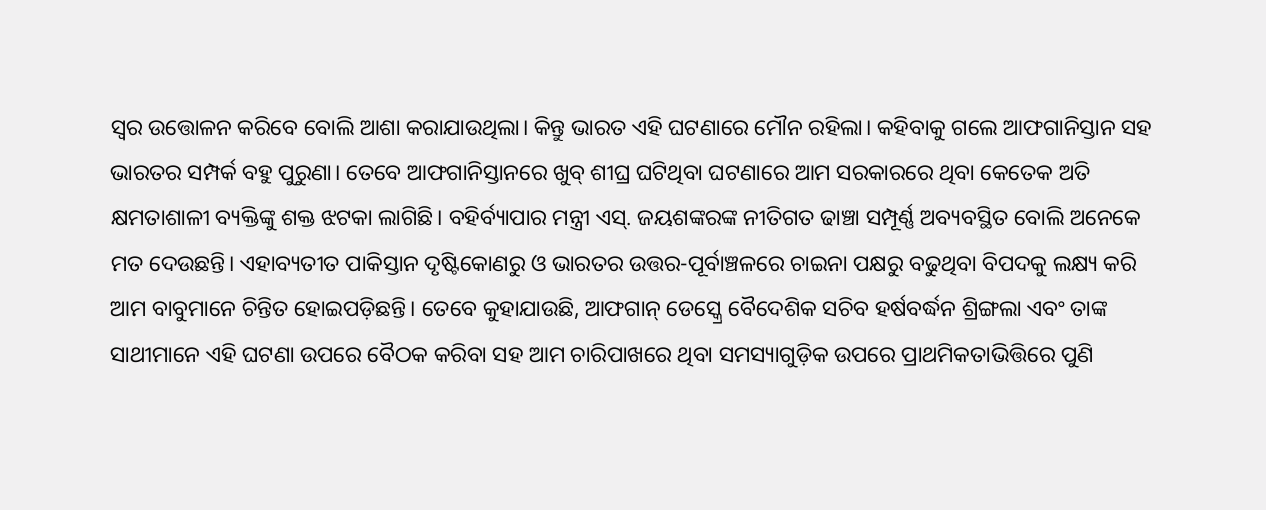ସ୍ବର ଉତ୍ତୋଳନ କରିବେ ବୋଲି ଆଶା କରାଯାଉଥିଲା। କିନ୍ତୁ ଭାରତ ଏହି ଘଟଣାରେ ମୌନ ରହିଲା। କହିବାକୁ ଗଲେ ଆଫଗାନିସ୍ତାନ ସହ ଭାରତର ସମ୍ପର୍କ ବହୁ ପୁରୁଣା। ତେବେ ଆଫଗାନିସ୍ତାନରେ ଖୁବ୍ ଶୀଘ୍ର ଘଟିଥିବା ଘଟଣାରେ ଆମ ସରକାରରେ ଥିବା କେତେକ ଅତି କ୍ଷମତାଶାଳୀ ବ୍ୟକ୍ତିଙ୍କୁ ଶକ୍ତ ଝଟକା ଲାଗିଛି। ବହିର୍ବ୍ୟାପାର ମନ୍ତ୍ରୀ ଏସ୍. ଜୟଶଙ୍କରଙ୍କ ନୀତିଗତ ଢାଞ୍ଚା ସମ୍ପୂର୍ଣ୍ଣ ଅବ୍ୟବସ୍ଥିତ ବୋଲି ଅନେକେ ମତ ଦେଉଛନ୍ତି। ଏହାବ୍ୟତୀତ ପାକିସ୍ତାନ ଦୃଷ୍ଟିକୋଣରୁ ଓ ଭାରତର ଉତ୍ତର-ପୂର୍ବାଞ୍ଚଳରେ ଚାଇନା ପକ୍ଷରୁ ବଢୁଥିବା ବିପଦକୁ ଲକ୍ଷ୍ୟ କରି ଆମ ବାବୁମାନେ ଚିନ୍ତିତ ହୋଇପଡ଼ିଛନ୍ତି। ତେବେ କୁହାଯାଉଛି, ଆଫଗାନ୍ ଡେସ୍କ୍ରେ ବୈଦେଶିକ ସଚିବ ହର୍ଷବର୍ଦ୍ଧନ ଶ୍ରିଙ୍ଗଲା ଏବଂ ତାଙ୍କ ସାଥୀମାନେ ଏହି ଘଟଣା ଉପରେ ବୈଠକ କରିବା ସହ ଆମ ଚାରିପାଖରେ ଥିବା ସମସ୍ୟାଗୁଡ଼ିକ ଉପରେ ପ୍ରାଥମିକତାଭିତ୍ତିରେ ପୁଣି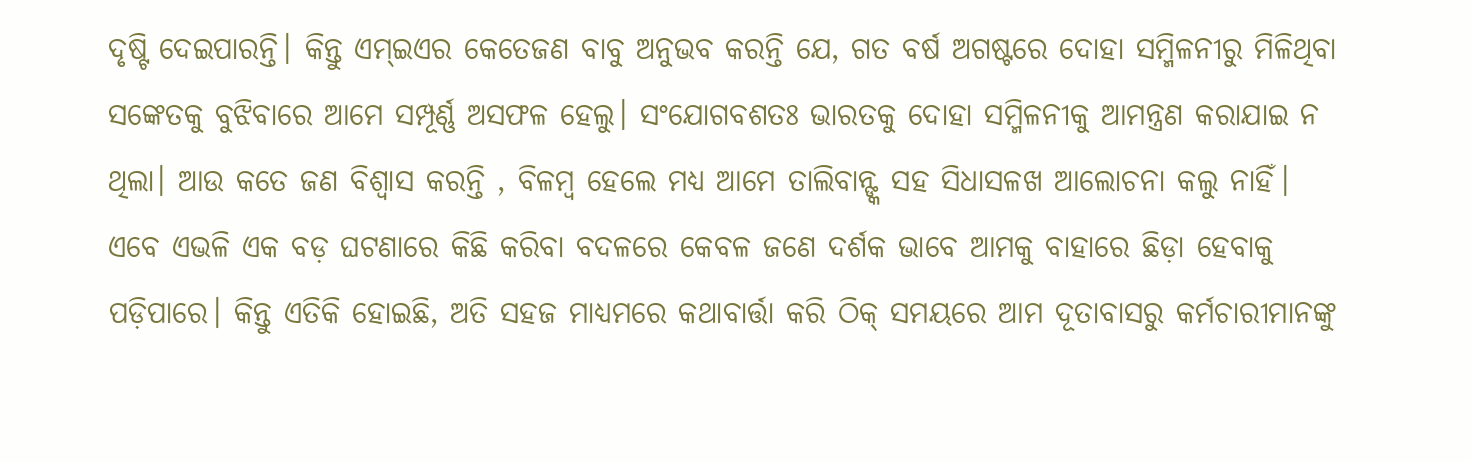ଦୃଷ୍ଟି ଦେଇପାରନ୍ତି। କିନ୍ତୁ ଏମ୍ଇଏର କେତେଜଣ ବାବୁ ଅନୁଭବ କରନ୍ତି ଯେ, ଗତ ବର୍ଷ ଅଗଷ୍ଟରେ ଦୋହା ସମ୍ମିଳନୀରୁ ମିଳିଥିବା ସଙ୍କେତକୁ ବୁଝିବାରେ ଆମେ ସମ୍ପୂର୍ଣ୍ଣ ଅସଫଳ ହେଲୁ। ସଂଯୋଗବଶତଃ ଭାରତକୁ ଦୋହା ସମ୍ମିଳନୀକୁ ଆମନ୍ତ୍ରଣ କରାଯାଇ ନ ଥିଲା। ଆଉ କତେ ଜଣ ବିଶ୍ୱାସ କରନ୍ତି , ବିଳମ୍ବ ହେଲେ ମଧ୍ୟ ଆମେ ତାଲିବାନ୍ଙ୍କ ସହ ସିଧାସଳଖ ଆଲୋଚନା କଲୁ ନାହିଁ। ଏବେ ଏଭଳି ଏକ ବଡ଼ ଘଟଣାରେ କିଛି କରିବା ବଦଳରେ କେବଳ ଜଣେ ଦର୍ଶକ ଭାବେ ଆମକୁ ବାହାରେ ଛିଡ଼ା ହେବାକୁ ପଡ଼ିପାରେ। କିନ୍ତୁ ଏତିକି ହୋଇଛି, ଅତି ସହଜ ମାଧ୍ୟମରେ କଥାବାର୍ତ୍ତା କରି ଠିକ୍ ସମୟରେ ଆମ ଦୂତାବାସରୁ କର୍ମଚାରୀମାନଙ୍କୁ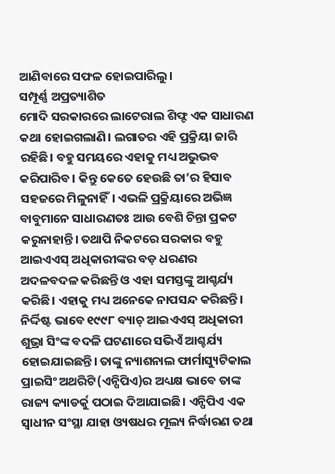ଆଣିବାରେ ସଫଳ ହୋଇପାରିଲୁ।
ସମ୍ପୂର୍ଣ୍ଣ ଅପ୍ରତ୍ୟାଶିତ
ମୋଦି ସରକାରରେ ଲାଟେରାଲ ଶିଫ୍ଟ ଏକ ସାଧାରଣ କଥା ହୋଇଗଲାଣି। ଲଗାତର ଏହି ପ୍ରକ୍ରିୟା ଜାରି ରହିଛି। ବହୁ ସମୟରେ ଏହାକୁ ମଧ୍ୟ ଅଭୁଭବ କରିପାରିବ। କିନ୍ତୁ କେତେ ହେଉଛି ତା’ର ହିସାବ ସହଜରେ ମିଳୁନାହିଁ। ଏଭଳି ପ୍ରକ୍ରିୟାରେ ଅଭିଜ୍ଞ ବାବୁମାନେ ସାଧାରଣତଃ ଆଉ ବେଶି ଚିନ୍ତା ପ୍ରକଟ କରୁନାହାନ୍ତି। ତଥାପି ନିକଟରେ ସରକାର ବହୁ ଆଇଏଏସ୍ ଅଧିକାରୀଙ୍କର ବଡ଼ ଧରଣର ଅଦଳବଦଳ କରିଛନ୍ତି ଓ ଏହା ସମସ୍ତଙ୍କୁ ଆଶ୍ଚର୍ଯ୍ୟ କରିଛି। ଏହାକୁ ମଧ୍ୟ ଅନେକେ ନାପସନ୍ଦ କରିଛନ୍ତି। ନିର୍ଦ୍ଦିଷ୍ଟ ଭାବେ ୧୯୯୮ ବ୍ୟାଚ୍ ଆଇଏଏସ୍ ଅଧିକାରୀ ଶୁଭ୍ରା ସିଂଙ୍କ ବଦଳି ଘଟଣାରେ ସଭିଏଁ ଆଶ୍ଚର୍ଯ୍ୟ ହୋଇଯାଇଛନ୍ତି। ତାଙ୍କୁ ନ୍ୟାଶନାଲ ଫାର୍ମାସ୍ୟୁଟିକାଲ ପ୍ରାଇସିଂ ଅଥରିଟି(ଏନ୍ପିପିଏ)ର ଅଧ୍ୟକ୍ଷ ଭାବେ ତାଙ୍କ ରାଜ୍ୟ କ୍ୟାଡର୍କୁ ପଠାଇ ଦିଆଯାଇଛି। ଏନ୍ପିପିଏ ଏକ ସ୍ବାଧୀନ ସଂସ୍ଥା ଯାହା ଓ୍ୟଷଧର ମୂଲ୍ୟ ନିର୍ଦ୍ଧାରଣ ତଥା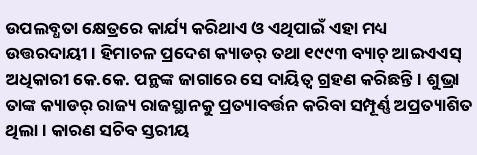ଉପଲବ୍ଧତା କ୍ଷେତ୍ରରେ କାର୍ଯ୍ୟ କରିଥାଏ ଓ ଏଥିପାଇଁ ଏହା ମଧ୍ୟ ଉତ୍ତରଦାୟୀ। ହିମାଚଳ ପ୍ରଦେଶ କ୍ୟାଡର୍ ତଥା ୧୯୯୩ ବ୍ୟାଚ୍ ଆଇଏଏସ୍ ଅଧିକାରୀ କେ.କେ. ପନ୍ଥଙ୍କ ଜାଗାରେ ସେ ଦାୟିତ୍ୱ ଗ୍ରହଣ କରିଛନ୍ତି। ଶୁଭ୍ରା ତାଙ୍କ କ୍ୟାଡର୍ ରାଜ୍ୟ ରାଜସ୍ଥାନକୁ ପ୍ରତ୍ୟାବର୍ତ୍ତନ କରିବା ସମ୍ପୂର୍ଣ୍ଣ ଅପ୍ରତ୍ୟାଶିତ ଥିଲା। କାରଣ ସଚିବ ସ୍ତରୀୟ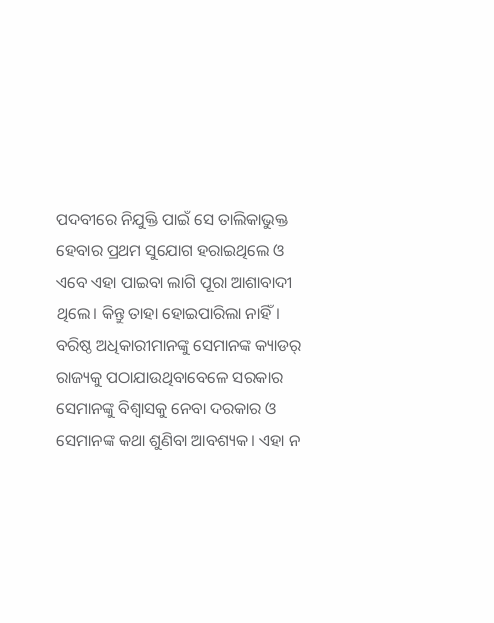ପଦବୀରେ ନିଯୁକ୍ତି ପାଇଁ ସେ ତାଲିକାଭୁକ୍ତ ହେବାର ପ୍ରଥମ ସୁଯୋଗ ହରାଇଥିଲେ ଓ ଏବେ ଏହା ପାଇବା ଲାଗି ପୂରା ଆଶାବାଦୀ ଥିଲେ। କିନ୍ତୁ ତାହା ହୋଇପାରିଲା ନାହିଁ। ବରିଷ୍ଠ ଅଧିକାରୀମାନଙ୍କୁ ସେମାନଙ୍କ କ୍ୟାଡର୍ ରାଜ୍ୟକୁ ପଠାଯାଉଥିବାବେଳେ ସରକାର ସେମାନଙ୍କୁ ବିଶ୍ୱାସକୁ ନେବା ଦରକାର ଓ ସେମାନଙ୍କ କଥା ଶୁଣିବା ଆବଶ୍ୟକ। ଏହା ନ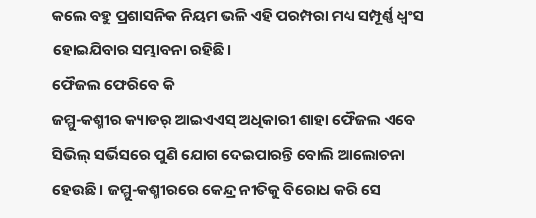କଲେ ବହୁ ପ୍ରଶାସନିକ ନିୟମ ଭଳି ଏହି ପରମ୍ପରା ମଧ୍ୟ ସମ୍ପୂର୍ଣ୍ଣ ଧ୍ୱଂସ ହୋଇଯିବାର ସମ୍ଭାବନା ରହିଛି।
ଫୈଜଲ ଫେରିବେ କି
ଜମ୍ମୁ-କଶ୍ମୀର କ୍ୟାଡର୍ ଆଇଏଏସ୍ ଅଧିକାରୀ ଶାହା ଫୈଜଲ ଏବେ ସିଭିଲ୍ ସର୍ଭିସରେ ପୁଣି ଯୋଗ ଦେଇପାରନ୍ତି ବୋଲି ଆଲୋଚନା ହେଉଛି। ଜମ୍ମୁ-କଶ୍ମୀରରେ କେନ୍ଦ୍ର ନୀତିକୁ ବିରୋଧ କରି ସେ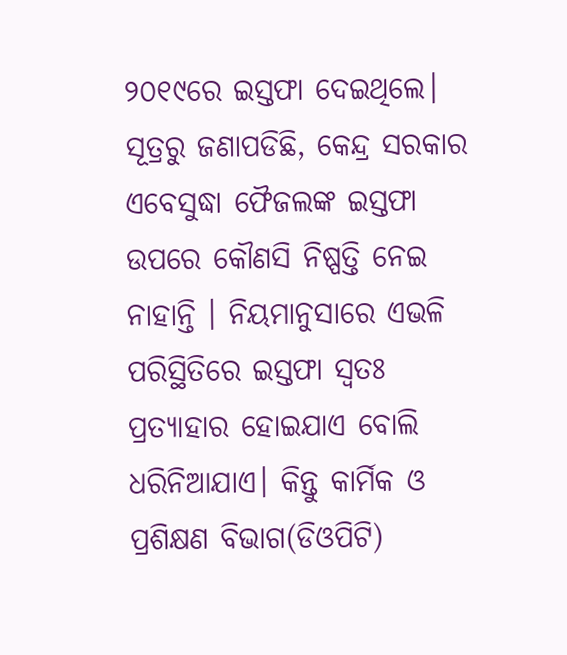୨୦୧୯ରେ ଇସ୍ତଫା ଦେଇଥିଲେ। ସୂତ୍ରରୁ ଜଣାପଡିଛି, କେନ୍ଦ୍ର ସରକାର ଏବେସୁଦ୍ଧା ଫୈଜଲଙ୍କ ଇସ୍ତଫା ଉପରେ କୌଣସି ନିଷ୍ପତ୍ତି ନେଇ ନାହାନ୍ତି । ନିୟମାନୁସାରେ ଏଭଳି ପରିସ୍ଥିତିରେ ଇସ୍ତଫା ସ୍ବତଃ ପ୍ରତ୍ୟାହାର ହୋଇଯାଏ ବୋଲି ଧରିନିଆଯାଏ। କିନ୍ତୁ କାର୍ମିକ ଓ ପ୍ରଶିକ୍ଷଣ ବିଭାଗ(ଡିଓପିଟି)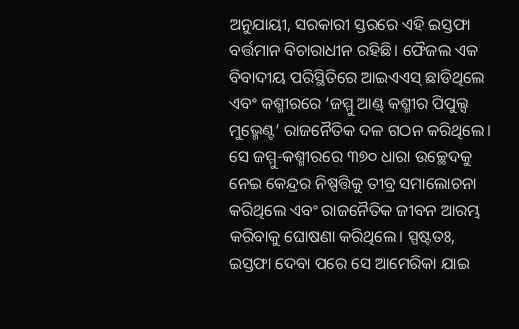ଅନୁଯାୟୀ, ସରକାରୀ ସ୍ତରରେ ଏହି ଇସ୍ତଫା ବର୍ତ୍ତମାନ ବିଚାରାଧୀନ ରହିଛି। ଫୈଜଲ ଏକ ବିବାଦୀୟ ପରିସ୍ଥିତିରେ ଆଇଏଏସ୍ ଛାଡିଥିଲେ ଏବଂ କଶ୍ମୀରରେ ‘ଜମ୍ମୁ ଆଣ୍ଡ୍ କଶ୍ମୀର ପିପୁଲ୍ସ ମୁଭ୍ମେଣ୍ଟ’ ରାଜନୈତିକ ଦଳ ଗଠନ କରିଥିଲେ। ସେ ଜମ୍ମୁ-କଶ୍ମୀରରେ ୩୭୦ ଧାରା ଉଚ୍ଛେଦକୁ ନେଇ କେନ୍ଦ୍ରର ନିଷ୍ପତ୍ତିକୁ ତୀବ୍ର ସମାଲୋଚନା କରିଥିଲେ ଏବଂ ରାଜନୈତିକ ଜୀବନ ଆରମ୍ଭ କରିବାକୁ ଘୋଷଣା କରିଥିଲେ। ସ୍ପଷ୍ଟତଃ, ଇସ୍ତଫା ଦେବା ପରେ ସେ ଆମେରିକା ଯାଇ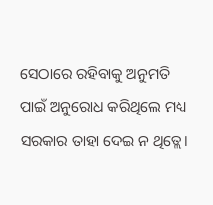ସେଠାରେ ରହିବାକୁ ଅନୁମତି ପାଇଁ ଅନୁରୋଧ କରିଥିଲେ ମଧ୍ୟ ସରକାର ତାହା ଦେଇ ନ ଥିତ୍ଲେ।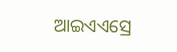ଆଇଏଏସ୍ରେ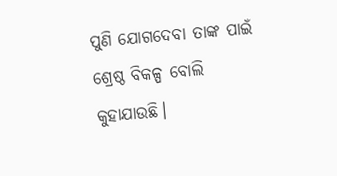ପୁଣି ଯୋଗଦେବା ତାଙ୍କ ପାଇଁ ଶ୍ରେଷ୍ଠ ବିକଳ୍ପ ବୋଲି କୁହାଯାଉଛି।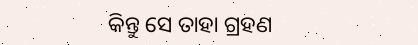କିନ୍ତୁ ସେ ତାହା ଗ୍ରହଣ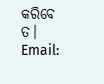କରିବେ ତ।
Email: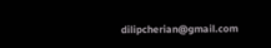dilipcherian@gmail.com